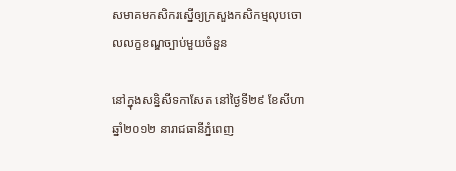សមាគមកសិករស្នើឲ្យក្រសួងកសិកម្មលុបចោលលក្ខខណ្ឌច្បាប់មួយចំនួន

នៅក្នុងសន្និសីទកាសែត នៅថ្ងៃទី២៩ ខែសីហា ឆ្នាំ២០១២ នារាជធានីភ្នំពេញ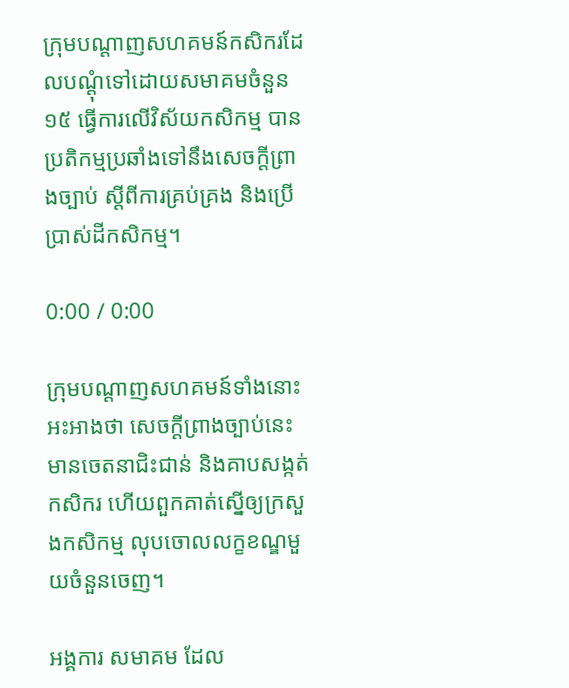ក្រុមបណ្ដាញសហគមន៍កសិករដែលបណ្ដុំទៅដោយសមាគមចំនួន១៥ ធ្វើការលើវិស័យកសិកម្ម បានប្រតិកម្មប្រឆាំងទៅនឹងសេចក្ដីព្រាងច្បាប់ ស្តីពីការគ្រប់គ្រង និងប្រើប្រាស់ដីកសិកម្ម។

0:00 / 0:00

ក្រុមបណ្ដាញសហគមន៍ទាំងនោះ អះអាងថា សេចក្ដីព្រាងច្បាប់នេះមានចេតនាជិះជាន់ និងគាបសង្កត់កសិករ ហើយពួកគាត់ស្នើឲ្យក្រសួងកសិកម្ម លុបចោលលក្ខខណ្ឌមួយចំនួនចេញ។

អង្គការ សមាគម ដែល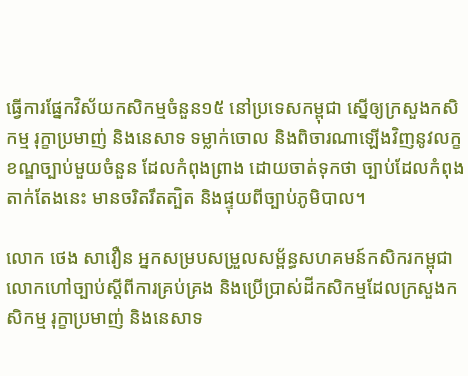ធ្វើការផ្នែកវិស័យកសិកម្មចំនួន១៥ នៅប្រទេសកម្ពុជា ស្នើឲ្យក្រសួងកសិកម្ម រុក្ខាប្រមាញ់ និងនេសាទ ទម្លាក់ចោល និងពិចារណាឡើងវិញនូវលក្ខខណ្ឌច្បាប់មួយចំនួន ដែលកំពុងព្រាង ដោយចាត់ទុកថា ច្បាប់ដែលកំពុងតាក់តែងនេះ មានចរិតរឹតត្បិត និងផ្ទុយពីច្បាប់ភូមិបាល។

លោក ថេង សាវឿន អ្នកសម្របសម្រួលសម្ព័ន្ធសហគមន៍កសិករកម្ពុជា លោកហៅច្បាប់ស្ដីពីការគ្រប់គ្រង និងប្រើប្រាស់ដីកសិកម្មដែលក្រសួងកសិកម្ម រុក្ខាប្រមាញ់ និងនេសាទ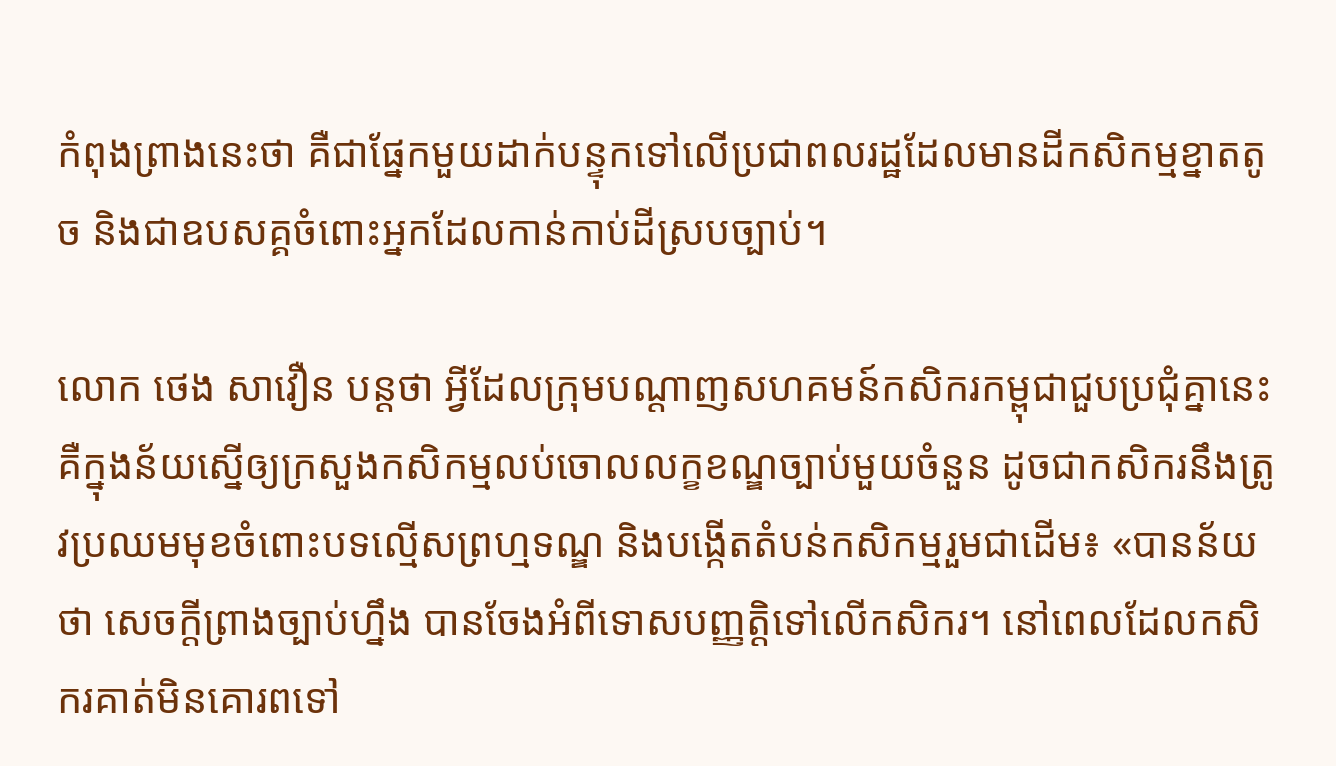កំពុងព្រាងនេះថា គឺជាផ្នែកមួយដាក់បន្ទុកទៅលើប្រជាពលរដ្ឋដែលមានដីកសិកម្មខ្នាតតូច និងជាឧបសគ្គចំពោះអ្នកដែលកាន់កាប់ដីស្របច្បាប់។

លោក ថេង សាវឿន បន្តថា អ្វីដែលក្រុមបណ្ដាញសហគមន៍កសិករកម្ពុជាជួបប្រជុំគ្នានេះ គឺក្នុងន័យស្នើឲ្យក្រសួងកសិកម្មលប់ចោលលក្ខខណ្ឌច្បាប់មួយចំនួន ដូចជាកសិករនឹងត្រូវប្រឈមមុខចំពោះបទល្មើសព្រហ្មទណ្ឌ និងបង្កើតតំបន់កសិកម្មរួមជាដើម៖ «បានន័យថា សេចក្ដីព្រាងច្បាប់ហ្នឹង បានចែងអំពីទោសបញ្ញត្តិទៅលើកសិករ។ នៅពេលដែលកសិករគាត់មិនគោរពទៅ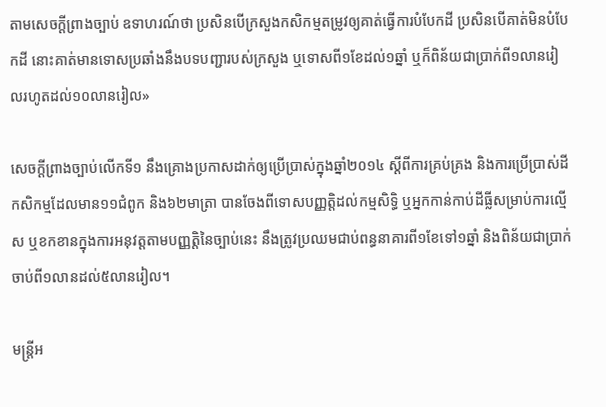តាមសេចក្ដីព្រាងច្បាប់ ឧទាហរណ៍ថា ប្រសិនបើក្រសួងកសិកម្មតម្រូវឲ្យគាត់ធ្វើការបំបែកដី ប្រសិនបើគាត់មិនបំបែកដី នោះគាត់មានទោសប្រឆាំងនឹងបទបញ្ជារបស់ក្រសួង ឬទោសពី១ខែដល់១ឆ្នាំ ឬក៏ពិន័យជាប្រាក់ពី១លានរៀលរហូតដល់១០លានរៀល»

សេចក្ដីព្រាងច្បាប់លើកទី១ នឹងគ្រោងប្រកាសដាក់ឲ្យប្រើប្រាស់ក្នុងឆ្នាំ២០១៤ ស្ដីពីការគ្រប់គ្រង និងការប្រើប្រាស់ដីកសិកម្មដែលមាន១១ជំពូក និង៦២មាត្រា បានចែងពីទោសបញ្ញត្តិដល់កម្មសិទ្ធិ ឬអ្នកកាន់កាប់ដីធ្លីសម្រាប់ការល្មើស ឬខកខានក្នុងការអនុវត្តតាមបញ្ញត្តិនៃច្បាប់នេះ នឹងត្រូវប្រឈមជាប់ពន្ធនាគារពី១ខែទៅ១ឆ្នាំ និងពិន័យជាប្រាក់ចាប់ពី១លានដល់៥លានរៀល។

មន្ត្រីអ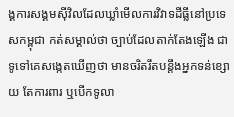ង្គការសង្គមស៊ីវិលដែលឃ្លាំមើលការវិវាទដីធ្លីនៅប្រទេសកម្ពុជា កត់សម្គាល់ថា ច្បាប់ដែលតាក់តែងឡើង ជាទូទៅគេសង្កេតឃើញថា មានចរិតរឹតបន្តឹងអ្នកទន់ខ្សោយ តែការពារ ឬបើកទូលា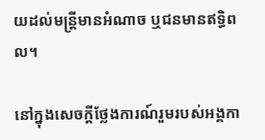យដល់មន្ត្រីមានអំណាច ឬជនមានឥទ្ធិពល។

នៅក្នុងសេចក្ដីថ្លែងការណ៍រួមរបស់អង្គកា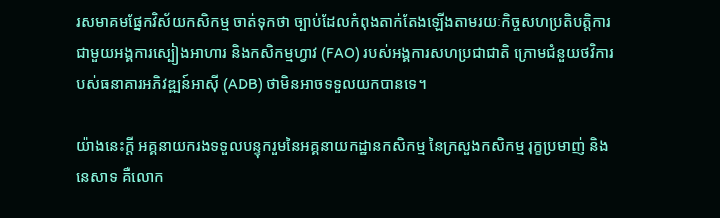រសមាគមផ្នែកវិស័យកសិកម្ម ចាត់ទុកថា ច្បាប់ដែលកំពុងតាក់តែងឡើងតាមរយៈកិច្ចសហប្រតិបត្តិការជាមួយអង្គការស្បៀងអាហារ និងកសិកម្មហ្វាវ (FAO) របស់អង្គការសហប្រជាជាតិ ក្រោមជំនួយថវិការបស់ធនាគារអភិវឌ្ឍន៍អាស៊ី (ADB) ថាមិនអាចទទួលយកបានទេ។

យ៉ាងនេះក្ដី អគ្គនាយករងទទួលបន្ទុករួមនៃអគ្គនាយកដ្ឋានកសិកម្ម នៃក្រសួងកសិកម្ម រុក្ខប្រមាញ់ និងនេសាទ គឺលោក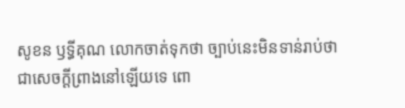សូខន ឫទ្ធីគុណ លោកចាត់ទុកថា ច្បាប់នេះមិនទាន់រាប់ថាជាសេចក្ដីព្រាងនៅឡើយទេ ពោ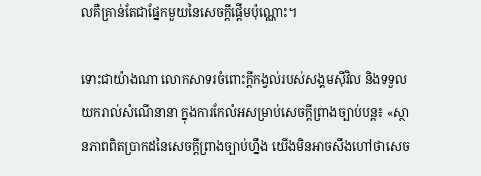លគឺគ្រាន់តែជាផ្នែកមួយនៃសេចក្ដីផ្ដើមប៉ុណ្ណោះ។

ទោះជាយ៉ាងណា លោកសាទរចំពោះក្ដីកង្វល់របស់សង្គមស៊ីវិល និងទទួលយករាល់សំណើនានា ក្នុងការកែលំអសម្រាប់សេចក្ដីព្រាងច្បាប់បន្ត៖ «ស្ថានភាពពិតប្រាកដនៃសេចក្ដីព្រាងច្បាប់ហ្នឹង យើងមិនអាចសឹងហៅថាសេច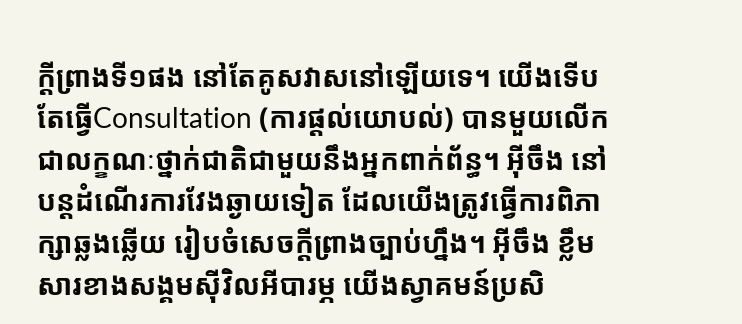ក្ដីព្រាងទី១ផង នៅតែគូសវាសនៅឡើយទេ។ យើងទើបតែធ្វើConsultation (ការផ្ដល់យោបល់) បានមួយលើកជាលក្ខណៈថ្នាក់ជាតិជាមួយនឹងអ្នកពាក់ព័ន្ធ។ អ៊ីចឹង នៅបន្តដំណើរការវែងឆ្ងាយទៀត ដែលយើងត្រូវធ្វើការពិភាក្សាឆ្លងឆ្លើយ រៀបចំសេចក្ដីព្រាងច្បាប់ហ្នឹង។ អ៊ីចឹង ខ្លឹមសារខាងសង្គមស៊ីវិលអីបារម្ភ យើងស្វាគមន៍ប្រសិ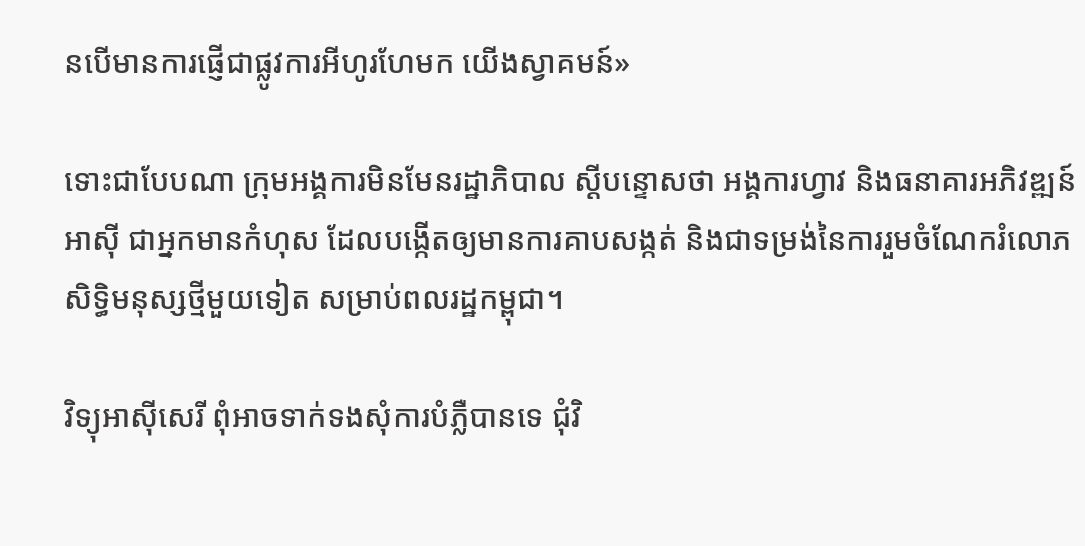នបើមានការផ្ញើជាផ្លូវការអីហូរហែមក យើងស្វាគមន៍»

ទោះជាបែបណា ក្រុមអង្គការមិនមែនរដ្ឋាភិបាល ស្ដីបន្ទោសថា អង្គការហ្វាវ និងធនាគារអភិវឌ្ឍន៍អាស៊ី ជាអ្នកមានកំហុស ដែលបង្កើតឲ្យមានការគាបសង្កត់ និងជាទម្រង់នៃការរួមចំណែករំលោភសិទ្ធិមនុស្សថ្មីមួយទៀត សម្រាប់ពលរដ្ឋកម្ពុជា។

វិទ្យុអាស៊ីសេរី ពុំអាចទាក់ទងសុំការបំភ្លឺបានទេ ជុំវិ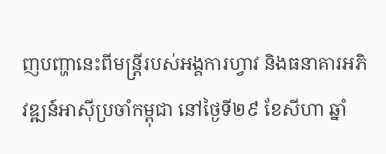ញបញ្ហានេះពីមន្ត្រីរបស់អង្គការហ្វាវ និងធនាគារអភិវឌ្ឍន៍អាស៊ីប្រចាំកម្ពុជា នៅថ្ងៃទី២៩ ខែសីហា ឆ្នាំ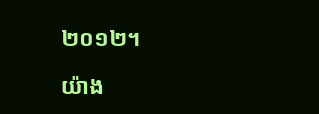២០១២។

យ៉ាង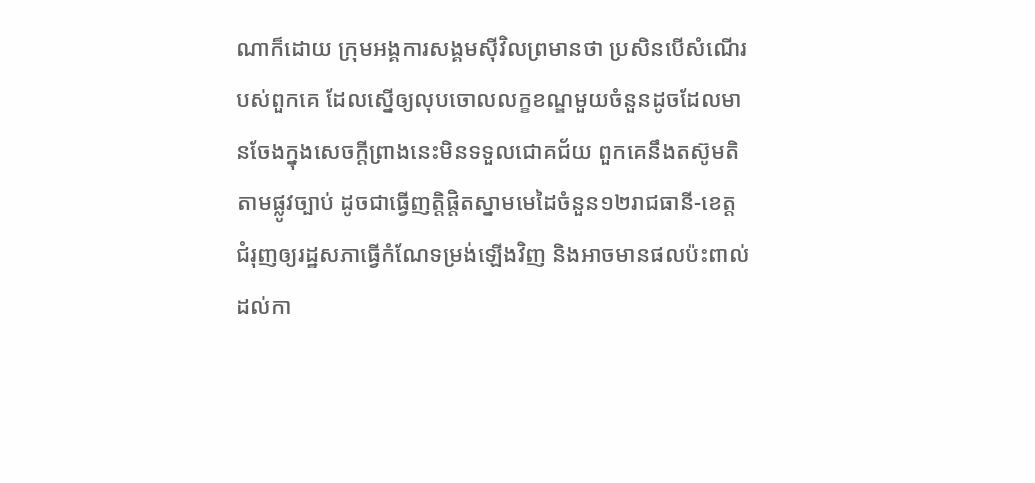ណាក៏ដោយ ក្រុមអង្គការសង្គមស៊ីវិលព្រមានថា ប្រសិនបើសំណើរបស់ពួកគេ ដែលស្នើឲ្យលុបចោលលក្ខខណ្ឌមួយចំនួនដូចដែលមានចែងក្នុងសេចក្តីព្រាងនេះមិនទទួលជោគជ័យ ពួកគេនឹងតស៊ូមតិតាមផ្លូវច្បាប់ ដូចជាធ្វើញត្តិផ្ដិតស្នាមមេដៃចំនួន១២រាជធានី-ខេត្ត ជំរុញឲ្យរដ្ឋសភាធ្វើកំណែទម្រង់ឡើងវិញ និងអាចមានផលប៉ះពាល់ដល់កា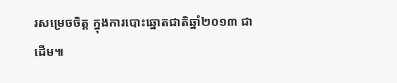រសម្រេចចិត្ត ក្នុងការបោះឆ្នោតជាតិឆ្នាំ២០១៣ ជាដើម៕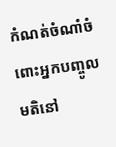កំណត់ចំណាំចំពោះអ្នកបញ្ចូលមតិនៅ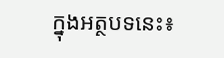ក្នុងអត្ថបទនេះ៖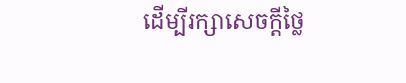ដើម្បីរក្សាសេចក្ដីថ្លៃ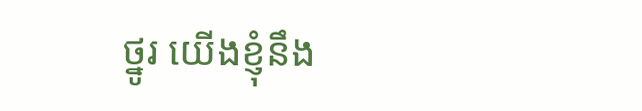ថ្នូរ យើងខ្ញុំនឹង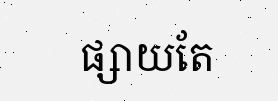ផ្សាយតែ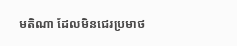មតិណា ដែលមិនជេរប្រមាថ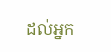ដល់អ្នក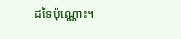ដទៃប៉ុណ្ណោះ។